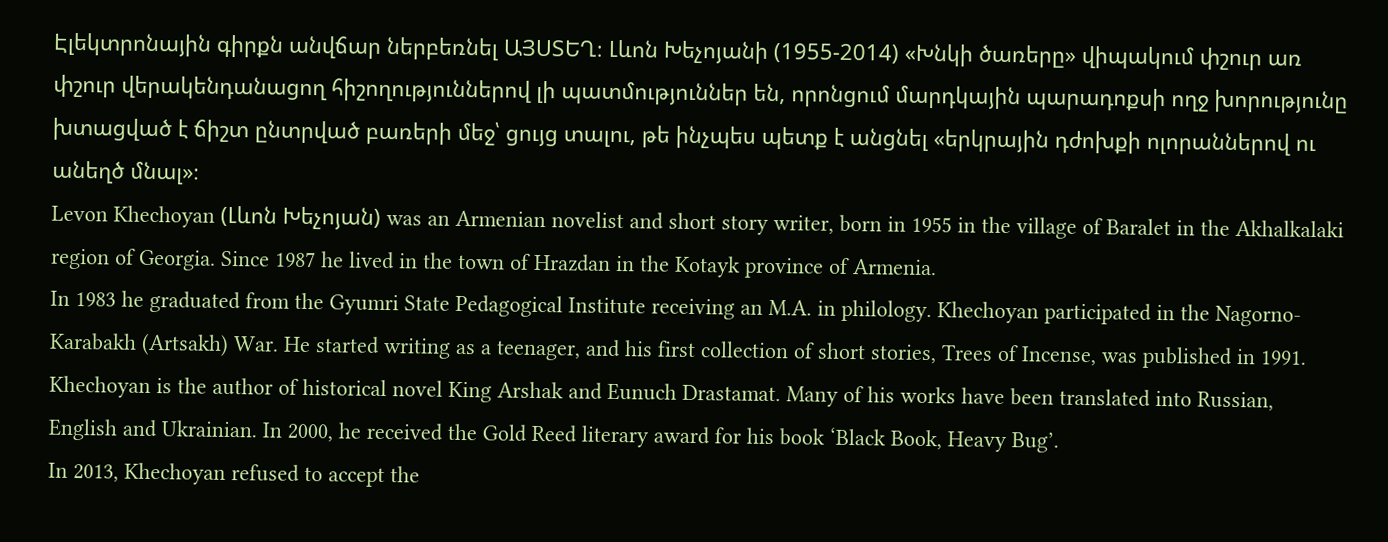Էլեկտրոնային գիրքն անվճար ներբեռնել ԱՅՍՏԵՂ։ Լևոն Խեչոյանի (1955-2014) «Խնկի ծառերը» վիպակում փշուր առ փշուր վերակենդանացող հիշողություններով լի պատմություններ են, որոնցում մարդկային պարադոքսի ողջ խորությունը խտացված է ճիշտ ընտրված բառերի մեջ՝ ցույց տալու, թե ինչպես պետք է անցնել «երկրային դժոխքի ոլորաններով ու անեղծ մնալ»։
Levon Khechoyan (Լևոն Խեչոյան) was an Armenian novelist and short story writer, born in 1955 in the village of Baralet in the Akhalkalaki region of Georgia. Since 1987 he lived in the town of Hrazdan in the Kotayk province of Armenia.
In 1983 he graduated from the Gyumri State Pedagogical Institute receiving an M.A. in philology. Khechoyan participated in the Nagorno-Karabakh (Artsakh) War. He started writing as a teenager, and his first collection of short stories, Trees of Incense, was published in 1991. Khechoyan is the author of historical novel King Arshak and Eunuch Drastamat. Many of his works have been translated into Russian, English and Ukrainian. In 2000, he received the Gold Reed literary award for his book ‘Black Book, Heavy Bug’.
In 2013, Khechoyan refused to accept the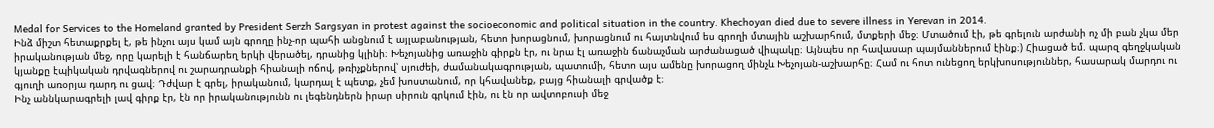Medal for Services to the Homeland granted by President Serzh Sargsyan in protest against the socioeconomic and political situation in the country. Khechoyan died due to severe illness in Yerevan in 2014.
Ինձ միշտ հետաքրքել է, թե ինչու այս կամ այն գրողը ինչ-որ պահի անցնում է այլաբանության, հետո խորացնում, խորացնում ու հայտնվում ես գրողի մտային աշխարհում, մտքերի մեջ։ Մտածում էի, թե գրելուն արժանի ոչ մի բան չկա մեր իրականության մեջ, որը կարելի է հանճարեղ երկի վերածել, դրանից կլինի։ Խեչոյանից առաջին գիրքն էր, ու նրա էլ առաջին ճանաչման արժանացած վիպակը։ Այնպես որ հավասար պայմաններում էինք։) Հիացած եմ. պարզ գեղջկական կյանքը էպիկական դրվագներով ու շարադրանքի հիանալի ոճով, թռիչքներով՝ սյուժեի, ժամանակագրության, պատումի, հետո այս ամենը խորացող մինչև Խեչոյան-աշխարհը։ Համ ու հոտ ունեցող երկխոսություններ, հասարակ մարդու ու գյուղի առօրյա դարդ ու ցավ։ Դժվար է գրել, իրականում, կարդալ է պետք, չեմ խոստանում, որ կհավանեք, բայց հիանալի գրվածք է։
Ինչ աննկարագրելի լավ գիրք էր, էն որ իրականությունն ու լեգենդներն իրար սիրուն գրկում էին, ու էն որ ավտոբուսի մեջ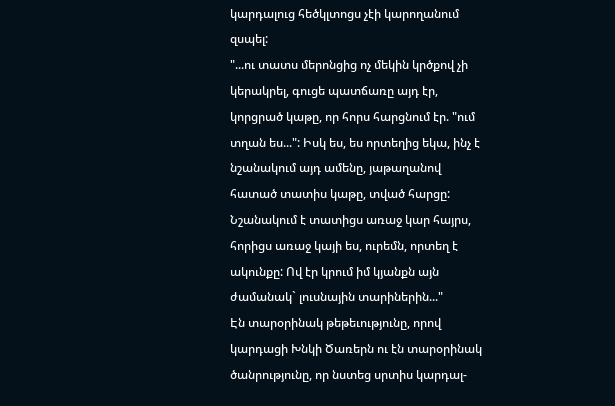կարդալուց հեծկլտոցս չէի կարողանում զսպել:
"...ու տատս մերոնցից ոչ մեկին կրծքով չի կերակրել, գուցե պատճառը այդ էր, կորցրած կաթը, որ հորս հարցնում էր. "ում տղան ես...": Իսկ ես, ես որտեղից եկա, ինչ է նշանակում այդ ամենը, յաթաղանով հատած տատիս կաթը, տված հարցը: Նշանակում է տատիցս առաջ կար հայրս, հորիցս առաջ կայի ես, ուրեմն, որտեղ է ակունքը: Ով էր կրում իմ կյանքն այն ժամանակ` լուսնային տարիներին..."
Էն տարօրինակ թեթեւությունը, որով կարդացի Խնկի Ծառերն ու էն տարօրինակ ծանրությունը, որ նստեց սրտիս կարդալ-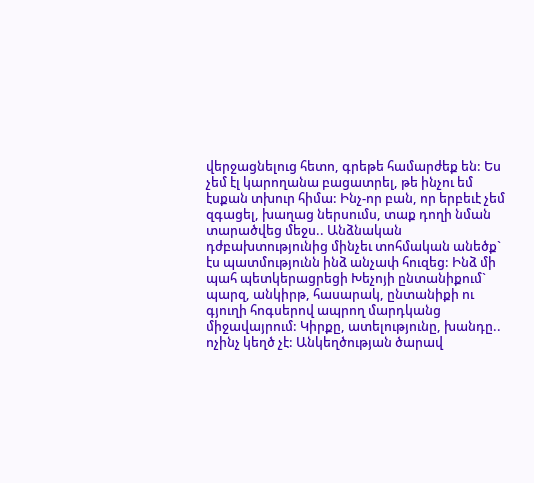վերջացնելուց հետո, գրեթե համարժեք են: Ես չեմ էլ կարողանա բացատրել, թե ինչու եմ էսքան տխուր հիմա: Ինչ-որ բան, որ երբեւէ չեմ զգացել, խաղաց ներսումս, տաք դողի նման տարածվեց մեջս.. Անձնական դժբախտությունից մինչեւ տոհմական անեծք` էս պատմությունն ինձ անչափ հուզեց: Ինձ մի պահ պետկերացրեցի Խեչոյի ընտանիքում` պարզ, անկիրթ, հասարակ, ընտանիքի ու գյուղի հոգսերով ապրող մարդկանց միջավայրում: Կիրքը, ատելությունը, խանդը.. ոչինչ կեղծ չէ: Անկեղծության ծարավ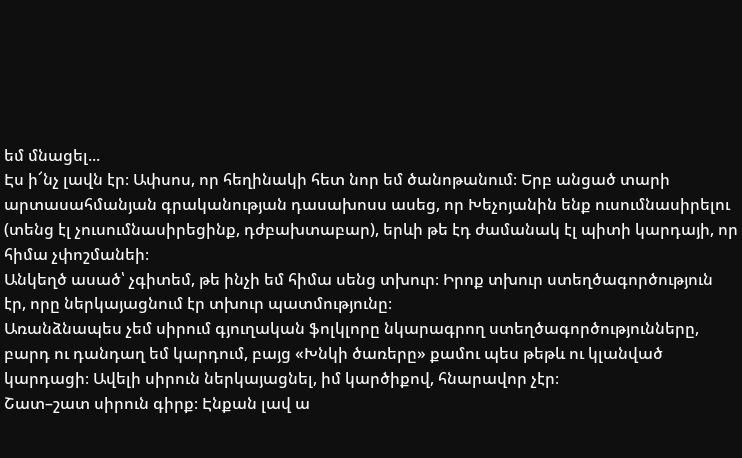եմ մնացել...
Էս ի՜նչ լավն էր։ Ափսոս, որ հեղինակի հետ նոր եմ ծանոթանում։ Երբ անցած տարի արտասահմանյան գրականության դասախոսս ասեց, որ Խեչոյանին ենք ուսումնասիրելու (տենց էլ չուսումնասիրեցինք, դժբախտաբար), երևի թե էդ ժամանակ էլ պիտի կարդայի, որ հիմա չփոշմանեի։
Անկեղծ ասած՝ չգիտեմ, թե ինչի եմ հիմա սենց տխուր։ Իրոք տխուր ստեղծագործություն էր, որը ներկայացնում էր տխուր պատմությունը։
Առանձնապես չեմ սիրում գյուղական ֆոլկլորը նկարագրող ստեղծագործությունները, բարդ ու դանդաղ եմ կարդում, բայց «Խնկի ծառերը» քամու պես թեթև ու կլանված կարդացի։ Ավելի սիրուն ներկայացնել, իմ կարծիքով, հնարավոր չէր։
Շատ–շատ սիրուն գիրք։ Էնքան լավ ա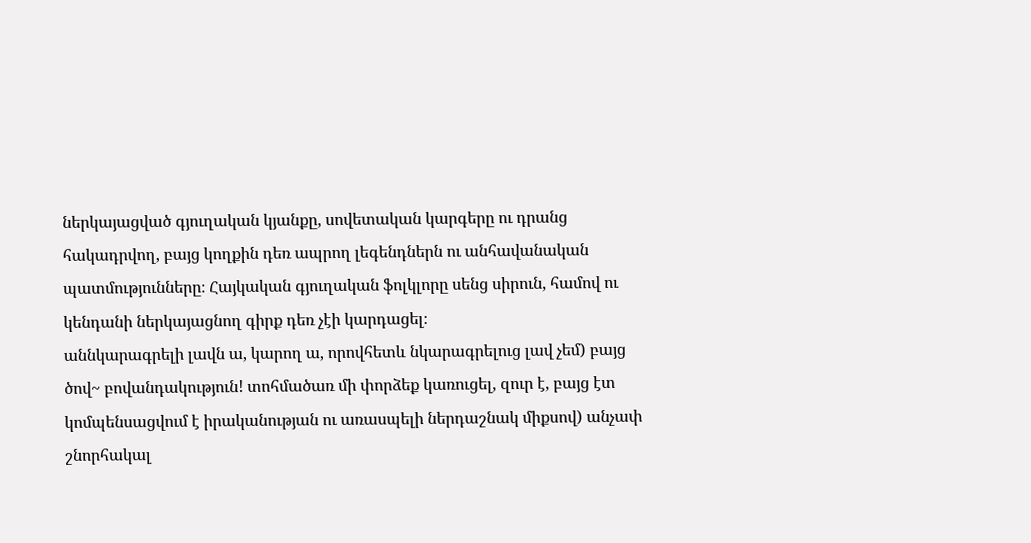ներկայացված գյուղական կյանքը, սովետական կարգերը ու դրանց հակադրվող, բայց կողքին դեռ ապրող լեգենդներն ու անհավանական պատմությունները։ Հայկական գյուղական ֆոլկլորը սենց սիրուն, համով ու կենդանի ներկայացնող գիրք դեռ չէի կարդացել։
աննկարագրելի լավն ա, կարող ա, որովհետև նկարագրելուց լավ չեմ) բայց ծով~ բովանդակություն! տոհմածառ մի փորձեք կառուցել, զուր է, բայց էտ կոմպենսացվում է իրականության ու առասպելի ներդաշնակ միքսով) անչափ շնորհակալ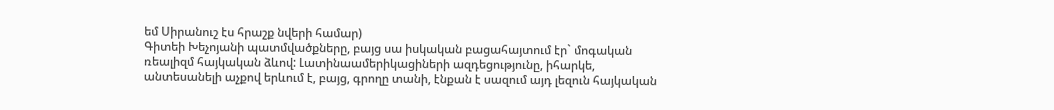եմ Սիրանուշ էս հրաշք նվերի համար)
Գիտեի Խեչոյանի պատմվածքները, բայց սա իսկական բացահայտում էր` մոգական ռեալիզմ հայկական ձևով: Լատինաամերիկացիների ազդեցությունը, իհարկե, անտեսանելի աչքով երևում է, բայց, գրողը տանի, էնքան է սազում այդ լեզուն հայկական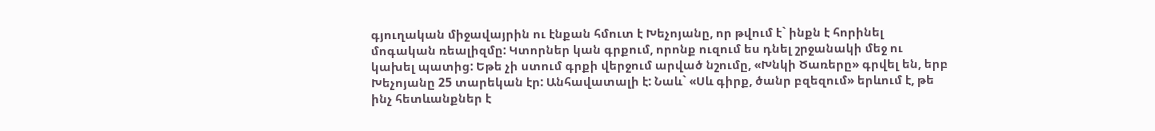գյուղական միջավայրին ու էնքան հմուտ է Խեչոյանը, որ թվում է` ինքն է հորինել մոգական ռեալիզմը: Կտորներ կան գրքում, որոնք ուզում ես դնել շրջանակի մեջ ու կախել պատից: Եթե չի ստում գրքի վերջում արված նշումը, «Խնկի Ծառերը» գրվել են, երբ Խեչոյանը 25 տարեկան էր: Անհավատալի է: Նաև` «Սև գիրք, ծանր բզեզում» երևում է, թե ինչ հետևանքներ է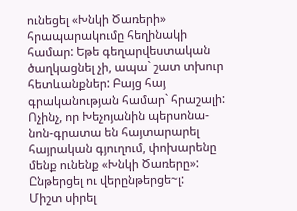ունեցել «Խնկի Ծառերի» հրապարակումը հեղինակի համար: Եթե գեղարվեստական ծաղկացնել չի, ապա` շատ տխուր հետևանքներ: Բայց հայ գրականության համար` հրաշալի: Ոչինչ, որ Խեչոյանին պերսոնա-նոն-գրատա են հայտարարել հայրական գյուղում, փոխարենը մենք ունենք «Խնկի Ծառերը»: Ընթերցել ու վերընթերցե~լ:
Միշտ սիրել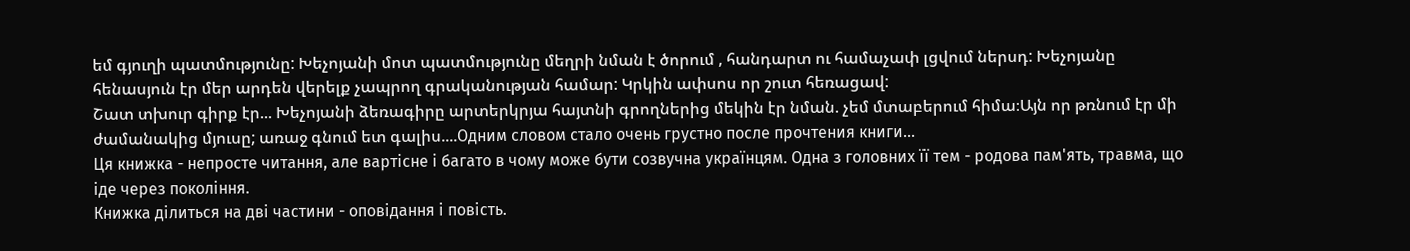եմ գյուղի պատմությունը: Խեչոյանի մոտ պատմությունը մեղրի նման է ծորում , հանդարտ ու համաչափ լցվում ներսդ: Խեչոյանը հենասյուն էր մեր արդեն վերելք չապրող գրականության համար: Կրկին ափսոս որ շուտ հեռացավ:
Շատ տխուր գիրք էր... Խեչոյանի ձեռագիրը արտերկրյա հայտնի գրողներից մեկին էր նման. չեմ մտաբերում հիմա։Այն որ թռնում էր մի ժամանակից մյուսը; առաջ գնում ետ գալիս....Одним словом стало очень грустно после прочтения книги...
Ця книжка - непросте читання, але вартісне і багато в чому може бути созвучна українцям. Одна з головних її тем - родова пам'ять, травма, що іде через покоління.
Книжка ділиться на дві частини - оповідання і повість.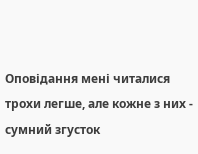Оповідання мені читалися трохи легше, але кожне з них - сумний згусток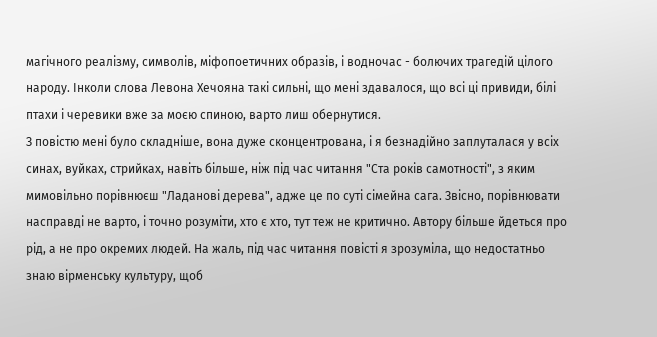магічного реалізму, символів, міфопоетичних образів, і водночас - болючих трагедій цілого народу. Інколи слова Левона Хечояна такі сильні, що мені здавалося, що всі ці привиди, білі птахи і черевики вже за моєю спиною, варто лиш обернутися.
З повістю мені було складніше, вона дуже сконцентрована, і я безнадійно заплуталася у всіх синах, вуйках, стрийках, навіть більше, ніж під час читання "Ста років самотності", з яким мимовільно порівнюєш "Ладанові дерева", адже це по суті сімейна сага. Звісно, порівнювати насправді не варто, і точно розуміти, хто є хто, тут теж не критично. Автору більше йдеться про рід, а не про окремих людей. На жаль, під час читання повісті я зрозуміла, що недостатньо знаю вірменську культуру, щоб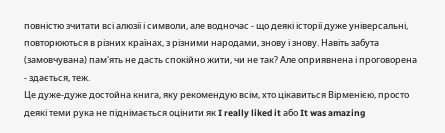повністю зчитати всі алюзії і символи, але водночас - що деякі історії дуже універсальні, повторюються в різних країнах, з різними народами, знову і знову. Навіть забута (замовчувана) пам'ять не дасть спокійно жити, чи не так? Але оприявнена і проговорена - здається, теж.
Це дуже-дуже достойна книга, яку рекомендую всім, хто цікавиться Вірменією, просто деякі теми рука не піднімається оцінити як I really liked it або It was amazing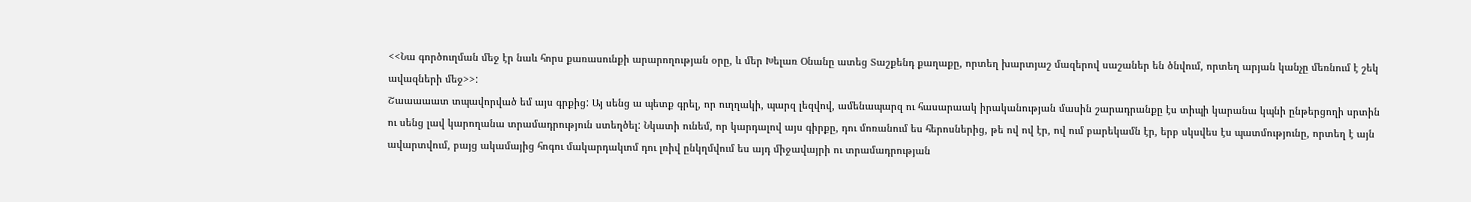<<Նա գործուղման մեջ էր նաև հորս քառասունքի արարողության օրը, և մեր Խելառ Օնանը ատեց Տաշքենդ քաղաքը, որտեղ խարտյաշ մազերով սաշաներ են ծնվում, որտեղ արյան կանչը մեռնում է շեկ ավազների մեջ>>:
Շաաաաատ տպավորված եմ այս գրքից: Այ սենց ա պետք գրել, որ ուղղակի, պարզ լեզվով, ամենապարզ ու հասարաակ իրականության մասին շարադրանքը էս տիպի կարանա կպնի ընթերցողի սրտին ու սենց լավ կարողանա տրամադրություն ստեղծել: Նկատի ունեմ, որ կարդալով այս գիրքը, դու մոռանում ես հերոսներից, թե ով ով էր, ով ում բարեկամն էր, երբ սկսվես էս պատմությունը, որտեղ է այն ավարտվում, բայց ակամայից հոգու մակարդակւոմ դու լռիվ ընկղմվում ես այդ միջավայրի ու տրամադրության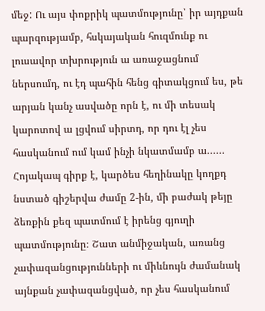մեջ: Ու այս փոքրիկ պատմությունը՝ իր այդքան պարզությամբ, հսկայական հուզմունք ու լուսավոր տխրություն ա առաջացնում ներսումդ, ու էդ պահին հենց գիտակցում ես, թե արյան կանչ ասվածը որն է, ու մի տեսակ կարոտով ա լցվում սիրտդ, որ դու էլ չես հասկանում ում կամ ինչի նկատմամբ ա......
Հոյակապ գիրք է, կարծես հեղինակը կողքդ նստած գիշերվա ժամը 2-ին, մի բաժակ թեյը ձեռքին քեզ պատմում է իրենց գյուղի պատմությունը։ Շատ անմիջական, առանց չափազանցությունների ու միևնույն ժամանակ այնքան չափազանցված, որ չես հասկանում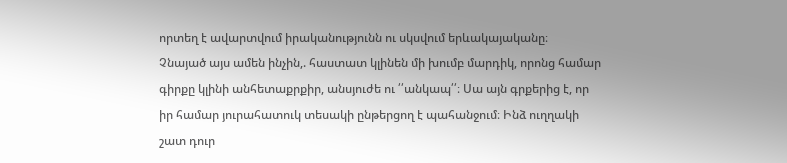որտեղ է ավարտվում իրականությունն ու սկսվում երևակայականը։
Չնայած այս ամեն ինչին,. հաստատ կլինեն մի խումբ մարդիկ, որոնց համար գիրքը կլինի անհետաքրքիր, անսյուժե ու ՛՛անկապ՛՛։ Սա այն գրքերից է, որ իր համար յուրահատուկ տեսակի ընթերցող է պահանջում։ Ինձ ուղղակի շատ դուր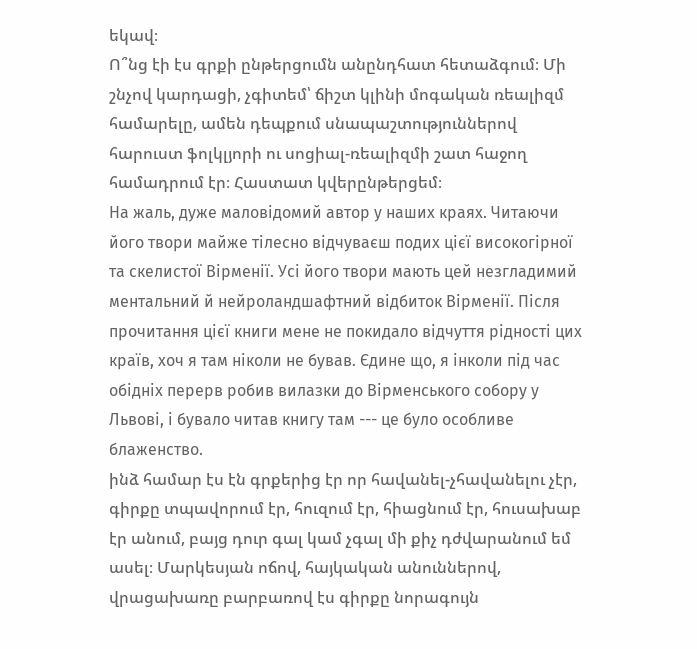եկավ։
Ո՞նց էի էս գրքի ընթերցումն անընդհատ հետաձգում։ Մի շնչով կարդացի, չգիտեմ՝ ճիշտ կլինի մոգական ռեալիզմ համարելը, ամեն դեպքում սնապաշտություններով հարուստ ֆոլկլյորի ու սոցիալ-ռեալիզմի շատ հաջող համադրում էր։ Հաստատ կվերընթերցեմ։
На жаль, дуже маловідомий автор у наших краях. Читаючи його твори майже тілесно відчуваєш подих цієї високогірної та скелистої Вірменії. Усі його твори мають цей незгладимий ментальний й нейроландшафтний відбиток Вірменії. Після прочитання цієї книги мене не покидало відчуття рідності цих країв, хоч я там ніколи не бував. Єдине що, я інколи під час обідніх перерв робив вилазки до Вірменського собору у Львові, і бувало читав книгу там --- це було особливе блаженство.
ինձ համար էս էն գրքերից էր որ հավանել-չհավանելու չէր, գիրքը տպավորում էր, հուզում էր, հիացնում էր, հուսախաբ էր անում, բայց դուր գալ կամ չգալ մի քիչ դժվարանում եմ ասել։ Մարկեսյան ոճով, հայկական անուններով, վրացախառը բարբառով էս գիրքը նորագույն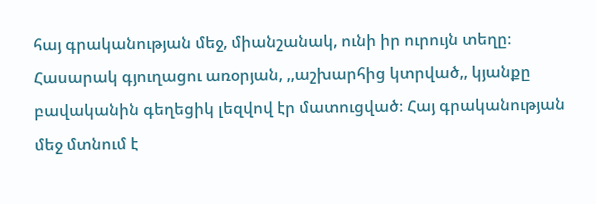հայ գրականության մեջ, միանշանակ, ունի իր ուրույն տեղը։ Հասարակ գյուղացու առօրյան, ,,աշխարհից կտրված,, կյանքը բավականին գեղեցիկ լեզվով էր մատուցված։ Հայ գրականության մեջ մտնում է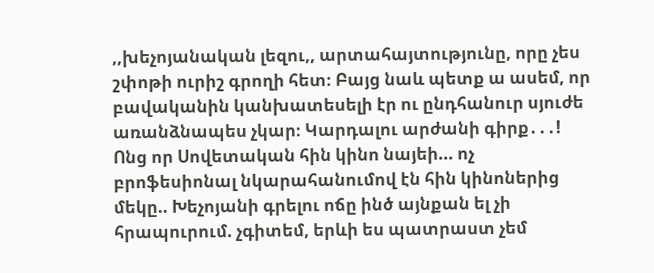,,խեչոյանական լեզու,, արտահայտությունը, որը չես շփոթի ուրիշ գրողի հետ։ Բայց նաև պետք ա ասեմ, որ բավականին կանխատեսելի էր ու ընդհանուր սյուժե առանձնապես չկար։ Կարդալու արժանի գիրք․․․!
Ոնց որ Սովետական հին կինո նայեի... ոչ բրոֆեսիոնալ նկարահանումով էն հին կինոներից մեկը.. Խեչոյանի գրելու ոճը ինծ այնքան ել չի հրապուրում. չգիտեմ, երևի ես պատրաստ չեմ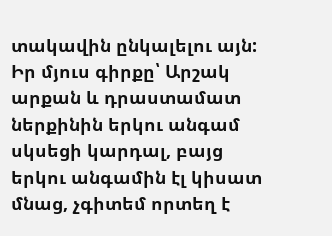տակավին ընկալելու այն: Իր մյուս գիրքը՝ Արշակ արքան և դրաստամատ ներքինին երկու անգամ սկսեցի կարդալ, բայց երկու անգամին էլ կիսատ մնաց, չգիտեմ որտեղ է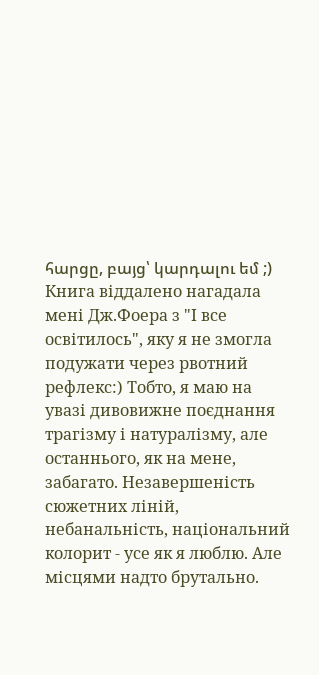հարցը, բայց՝ կարդալու եմ ;)
Книга віддалено нагадала мені Дж.Фоера з "І все освітилось", яку я не змогла подужати через рвотний рефлекс:) Тобто, я маю на увазі дивовижне поєднання трагізму і натуралізму, але останнього, як на мене, забагато. Незавершеність сюжетних ліній, небанальність, національний колорит - усе як я люблю. Але місцями надто брутально.